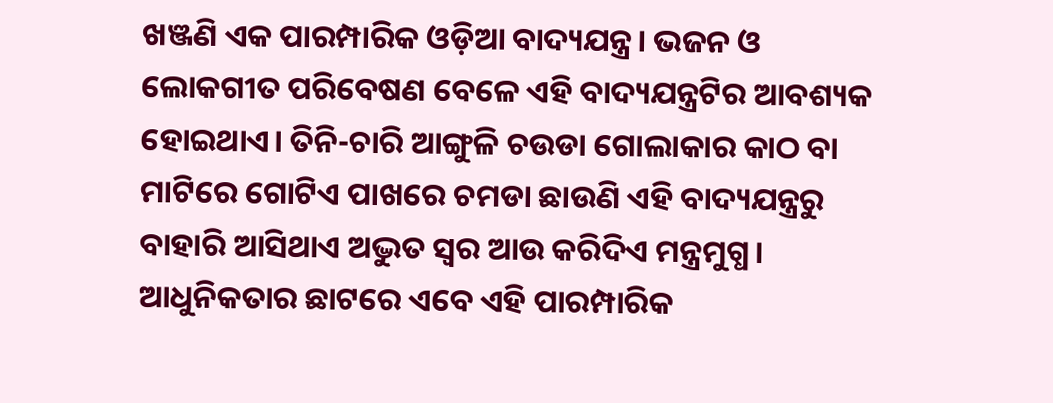ଖଞ୍ଜଣି ଏକ ପାରମ୍ପାରିକ ଓଡ଼ିଆ ବାଦ୍ୟଯନ୍ତ୍ର। ଭଜନ ଓ ଲୋକଗୀତ ପରିବେଷଣ ବେଳେ ଏହି ବାଦ୍ୟଯନ୍ତ୍ରଟିର ଆବଶ୍ୟକ ହୋଇଥାଏ। ତିନି-ଚାରି ଆଙ୍ଗୁଳି ଚଉଡା ଗୋଲାକାର କାଠ ବା ମାଟିରେ ଗୋଟିଏ ପାଖରେ ଚମଡା ଛାଉଣି ଏହି ବାଦ୍ୟଯନ୍ତ୍ରରୁ ବାହାରି ଆସିଥାଏ ଅଦ୍ଭୁତ ସ୍ୱର ଆଉ କରିଦିଏ ମନ୍ତ୍ରମୁଗ୍ଧ।
ଆଧୁନିକତାର ଛାଟରେ ଏବେ ଏହି ପାରମ୍ପାରିକ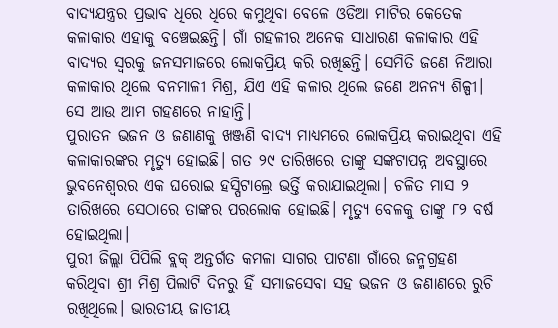ବାଦ୍ୟଯନ୍ତ୍ରର ପ୍ରଭାବ ଧିରେ ଧିରେ କମୁଥିବା ବେଳେ ଓଡିଆ ମାଟିର କେତେକ କଳାକାର ଏହାକୁ ବଞ୍ଚେଇଛନ୍ତି। ଗାଁ ଗହଳୀର ଅନେକ ସାଧାରଣ କଳାକାର ଏହି ବାଦ୍ୟର ସ୍ୱରକୁ ଜନସମାଜରେ ଲୋକପ୍ରିୟ କରି ରଖିଛନ୍ତି। ସେମିତି ଜଣେ ନିଆରା କଳାକାର ଥିଲେ ବନମାଳୀ ମିଶ୍ର, ଯିଏ ଏହି କଳାର ଥିଲେ ଜଣେ ଅନନ୍ୟ ଶିଳ୍ପୀ। ସେ ଆଉ ଆମ ଗହଣରେ ନାହାନ୍ତି।
ପୁରାତନ ଭଜନ ଓ ଜଣାଣକୁ ଖଞ୍ଜଣି ବାଦ୍ୟ ମାଧ୍ୟମରେ ଲୋକପ୍ରିୟ କରାଇଥିବା ଏହି କଳାକାରଙ୍କର ମୃତ୍ୟୁ ହୋଇଛି। ଗତ ୨୯ ତାରିଖରେ ତାଙ୍କୁ ସଙ୍କଟାପନ୍ନ ଅବସ୍ଥାରେ ଭୁବନେଶ୍ୱରର ଏକ ଘରୋଇ ହସ୍ପିଟାଲ୍ରେ ଭର୍ତ୍ତି କରାଯାଇଥିଲା। ଚଳିତ ମାସ ୨ ତାରିଖରେ ସେଠାରେ ତାଙ୍କର ପରଲୋକ ହୋଇଛି। ମୃତ୍ୟୁ ବେଳକୁ ତାଙ୍କୁ ୮୨ ବର୍ଷ ହୋଇଥିଲା।
ପୁରୀ ଜିଲ୍ଲା ପିପିଲି ବ୍ଲକ୍ ଅନ୍ତର୍ଗତ କମଳା ସାଗର ପାଟଣା ଗାଁରେ ଜନ୍ମଗ୍ରହଣ କରିଥିବା ଶ୍ରୀ ମିଶ୍ର ପିଲାଟି ଦିନରୁ ହିଁ ସମାଜସେବା ସହ ଭଜନ ଓ ଜଣାଣରେ ରୁଚି ରଖିଥିଲେ। ଭାରତୀୟ ଜାତୀୟ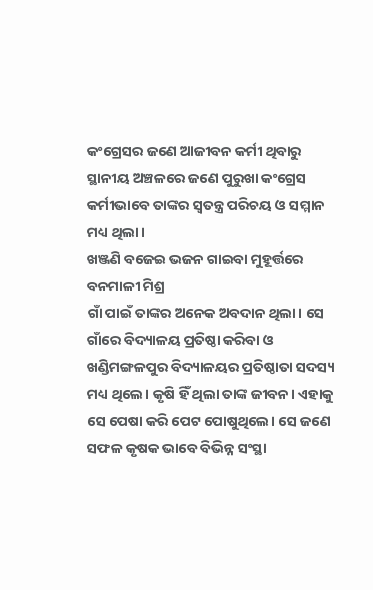କଂଗ୍ରେସର ଜଣେ ଆଜୀବନ କର୍ମୀ ଥିବାରୁ ସ୍ଥାନୀୟ ଅଞ୍ଚଳରେ ଜଣେ ପୁରୁଖା କଂଗ୍ରେସ କର୍ମୀଭାବେ ତାଙ୍କର ସ୍ୱତନ୍ତ୍ର ପରିଚୟ ଓ ସମ୍ମାନ ମଧ୍ୟ ଥିଲା।
ଖଞ୍ଜଣି ବଜେଇ ଭଜନ ଗାଇବା ମୁହୂର୍ତ୍ତରେ ବନମାଳୀ ମିଶ୍ର
ଗାଁ ପାଇଁ ତାଙ୍କର ଅନେକ ଅବଦାନ ଥିଲା। ସେ ଗାଁରେ ବିଦ୍ୟାଳୟ ପ୍ରତିଷ୍ଠା କରିବା ଓ ଖଣ୍ଡିମଙ୍ଗଳପୁର ବିଦ୍ୟାଳୟର ପ୍ରତିଷ୍ଠାତା ସଦସ୍ୟ ମଧ୍ୟ ଥିଲେ। କୃଷି ହିଁ ଥିଲା ତାଙ୍କ ଜୀବନ। ଏହାକୁ ସେ ପେଷା କରି ପେଟ ପୋଷୁଥିଲେ। ସେ ଜଣେ ସଫଳ କୃଷକ ଭାବେ ବିଭିନ୍ନ ସଂସ୍ଥା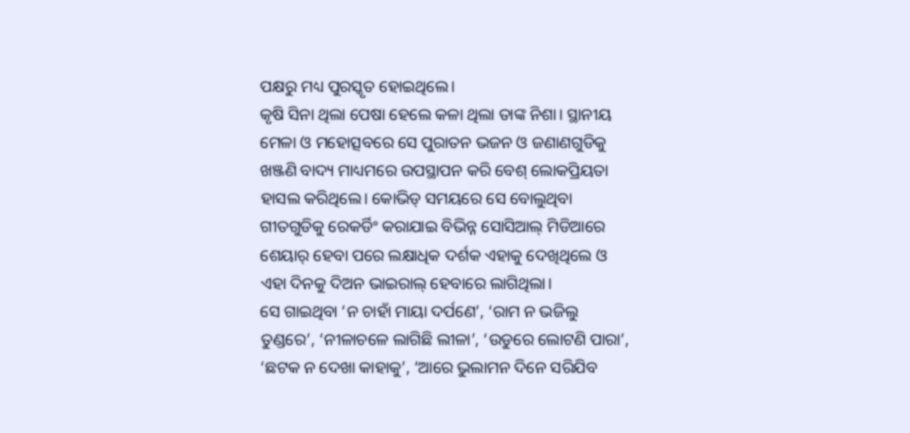ପକ୍ଷରୁ ମଧ୍ୟ ପୁରସ୍କୃତ ହୋଇଥିଲେ।
କୃଷି ସିନା ଥିଲା ପେଷା ହେଲେ କଳା ଥିଲା ତାଙ୍କ ନିଶା। ସ୍ଥାନୀୟ ମେଳା ଓ ମହୋତ୍ସବରେ ସେ ପୁରାତନ ଭଜନ ଓ ଜଣାଣଗୁଡିକୁ ଖଞ୍ଜଣି ବାଦ୍ୟ ମାଧ୍ୟମରେ ଉପସ୍ଥାପନ କରି ବେଶ୍ ଲୋକପ୍ରିୟତା ହାସଲ କରିଥିଲେ। କୋଭିଡ୍ ସମୟରେ ସେ ବୋଲୁଥିବା ଗୀତଗୁଡିକୁ ରେକର୍ଡିଂ କରାଯାଇ ବିଭିନ୍ନ ସୋସିଆଲ୍ ମିଡିଆରେ ଶେୟାର୍ ହେବା ପରେ ଲକ୍ଷାଧିକ ଦର୍ଶକ ଏହାକୁ ଦେଖିଥିଲେ ଓ ଏହା ଦିନକୁ ଦିଅନ ଭାଇରାଲ୍ ହେବାରେ ଲାଗିଥିଲା।
ସେ ଗାଇଥିବା ‘ନ ଚାହାଁ ମାୟା ଦର୍ପଣେ’, ‘ରାମ ନ ଭଜିଲୁ ତୁଣ୍ଡରେ’, ‘ନୀଳାଚଳେ ଲାଗିଛି ଲୀଳା’, ‘ଉଡୁରେ ଲୋଟଣି ପାରା’, ‘ଛଟକ ନ ଦେଖା କାହାକୁ’, ‘ଆରେ ଭୁଲାମନ ଦିନେ ସରିଯିବ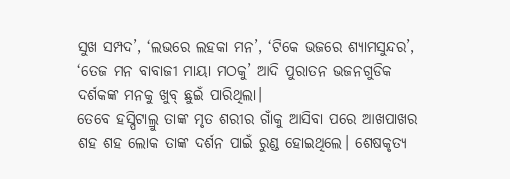ସୁଖ ସମ୍ପଦ’, ‘ଲଭରେ ଲହକା ମନ’, ‘ଟିକେ ଭଜରେ ଶ୍ୟାମସୁନ୍ଦର’, ‘ତେଜ ମନ ବାବାଜୀ ମାୟା ମଠକୁ’ ଆଦି ପୁରାତନ ଭଜନଗୁଡିକ ଦର୍ଶକଙ୍କ ମନକୁ ଖୁବ୍ ଛୁଇଁ ପାରିଥିଲା।
ତେବେ ହସ୍ପିଟାଲ୍ରୁ ତାଙ୍କ ମୃତ ଶରୀର ଗାଁକୁ ଆସିବା ପରେ ଆଖପାଖର ଶହ ଶହ ଲୋକ ତାଙ୍କ ଦର୍ଶନ ପାଇଁ ରୁଣ୍ଡ ହୋଇଥିଲେ। ଶେଷକୃତ୍ୟ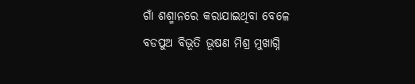ଗାଁ ଶଶ୍ମାନରେ କରାଯାଇଥିବା ବେଳେ ବଡପୁଅ ବିଭୂତି ଭୂଷଣ ମିଶ୍ର ମୁଖାଗ୍ନି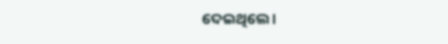ଦେଇଥିଲେ।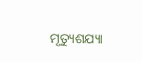ମୃତ୍ୟୁଶଯ୍ୟା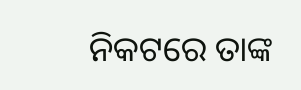ନିକଟରେ ତାଙ୍କ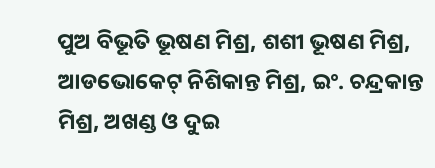ପୁଅ ବିଭୂତି ଭୂଷଣ ମିଶ୍ର, ଶଶୀ ଭୂଷଣ ମିଶ୍ର, ଆଡଭୋକେଟ୍ ନିଶିକାନ୍ତ ମିଶ୍ର, ଇଂ. ଚନ୍ଦ୍ରକାନ୍ତ ମିଶ୍ର, ଅଖଣ୍ଡ ଓ ଦୁଇ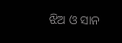ଝିଅ ଓ ସାନ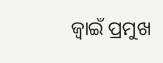ଜ୍ୱାଇଁ ପ୍ରମୁଖ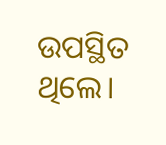ଉପସ୍ଥିତ ଥିଲେ।